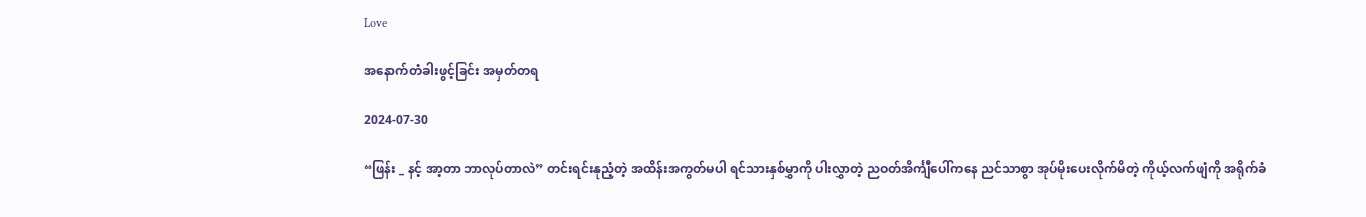Love

အနောက်တံခါးဖွင့်ခြင်း အမှတ်တရ

2024-07-30

“ဖြန်း _ နင့် အာ့တာ ဘာလုပ်တာလဲ” တင်းရင်းနုညံ့တဲ့ အထိန်းအကွတ်မပါ ရင်သားနှစ်မွှာကို ပါးလွှာတဲ့ ညဝတ်အိင်္ကျီပေါ်ကနေ ညင်သာစွာ အုပ်မိုးပေးလိုက်မိတဲ့ ကိုယ့်လက်ဖျံကို အရိုက်ခံ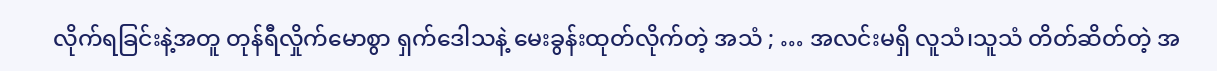လိုက်ရခြင်းနဲ့အတူ တုန်ရီလှိုက်မောစွာ ရှက်ဒေါသနဲ့ မေးခွန်းထုတ်လိုက်တဲ့ အသံ ; … အလင်းမရှိ လူသံ၊သူသံ တိတ်ဆိတ်တဲ့ အ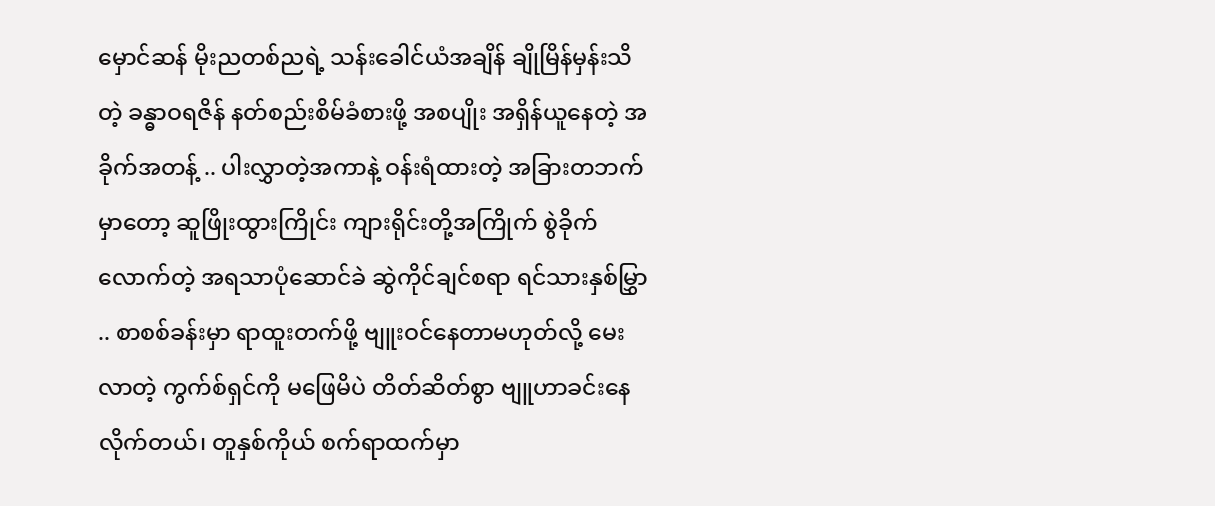မှောင်ဆန် မိုးညတစ်ညရဲ့ သန်းခေါင်ယံအချိန် ချိုမြိန်မှန်းသိတဲ့ ခန္ဓာဝရဇိန် နတ်စည်းစိမ်ခံစားဖို့ အစပျိုး အရှိန်ယူနေတဲ့ အခိုက်အတန့် .. ပါးလွှာတဲ့အကာနဲ့ ဝန်းရံထားတဲ့ အခြားတဘက်မှာတော့ ဆူဖြိုးထွားကြိုင်း ကျားရိုင်းတို့အကြိုက် စွဲခိုက်လောက်တဲ့ အရသာပုံဆောင်ခဲ ဆွဲကိုင်ချင်စရာ ရင်သားနှစ်မြွှာ .. စာစစ်ခန်းမှာ ရာထူးတက်ဖို့ ဗျူးဝင်နေတာမဟုတ်လို့ မေးလာတဲ့ ကွက်စ်ရှင်ကို မဖြေမိပဲ တိတ်ဆိတ်စွာ ဗျူဟာခင်းနေလိုက်တယ်၊ တူနှစ်ကိုယ် စက်ရာထက်မှာ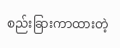စည်းခြားကာထားတဲ့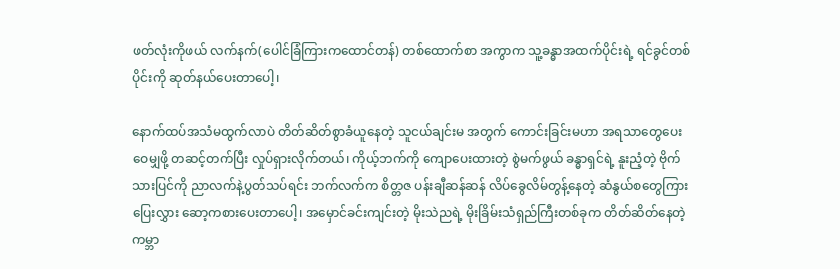ဖတ်လုံးကိုဖယ် လက်နက်(ပေါင်ခြံကြားကထောင်တန်) တစ်ထောက်စာ အကွာက သူ့ခန္ဓာအထက်ပိုင်းရဲ့ ရင်ခွင်တစ်ပိုင်းကို ဆုတ်နယ်ပေးတာပေါ့၊

နောက်ထပ်အသံမထွက်လာပဲ တိတ်ဆိတ်စွာခံယူနေတဲ့ သူငယ်ချင်းမ အတွက် ကောင်းခြင်းမဟာ အရသာတွေပေးဝေမျှဖို့ တဆင့်တက်ပြီး လှုပ်ရှားလိုက်တယ်၊ ကိုယ့်ဘက်ကို ကျောပေးထားတဲ့ စွဲမက်ဖွယ် ခန္ဓာရှင်ရဲ့ နူးညံ့တဲ့ ဗိုက်သားပြင်ကို ညာလက်နဲ့ပွတ်သပ်ရင်း ဘက်လက်က စိတ္တဇ ပန်းချီဆန်ဆန် လိပ်ခွေလိမ်တွန့်နေတဲ့ ဆံနွယ်စတွေကြား ပြေးလွှား ဆော့ကစားပေးတာပေါ့၊ အမှောင်ခင်းကျင်းတဲ့ မိုးသဲညရဲ့ မိုးခြိမ်းသံရှည်ကြီးတစ်ခုက တိတ်ဆိတ်နေတဲ့ ကမ္ဘာ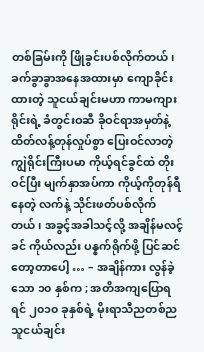တစ်ခြမ်းကို ဖြိုခွင်းပစ်လိုက်တယ်၊ ခက်ခွာခွာအနေအထားမှာ ကျောခိုင်းထားတဲ့ သူငယ်ချင်းမဟာ ကာမကျားရိုင်းရဲ့ ခံတွင်းဝဆီ ခိုဝင်ရာအမှတ်နဲ့ ထိတ်လန့်တုန်လှုပ်စွာ ပြေးဝင်လာတဲ့ ကျွဲရိုင်းကြီးပမာ ကိုယ့်ရင်ခွင်ထဲ တိုးဝင်ပြီး မျက်နှာအပ်ကာ ကိုယ့်ကိုတုန်ရီနေတဲ့ လက်နဲ့ သိုင်းဖတ်ပစ်လိုက်တယ်၊ အခွင့်အခါသင့်လို့ အချိန်မလင့်ခင် ကိုယ်လည်း ပန္နက်ရိုက်ဖို့ ပြင်ဆင်တော့တာပေါ့ … – အချိန်ကား လွန်ခဲ့သော ၁၀ နှစ်က ; အတိအကျပြောရရင် ၂၀၁၀ ခုနှစ်ရဲ့ မိုးရာသီညတစ်ည သူငယ်ချင်း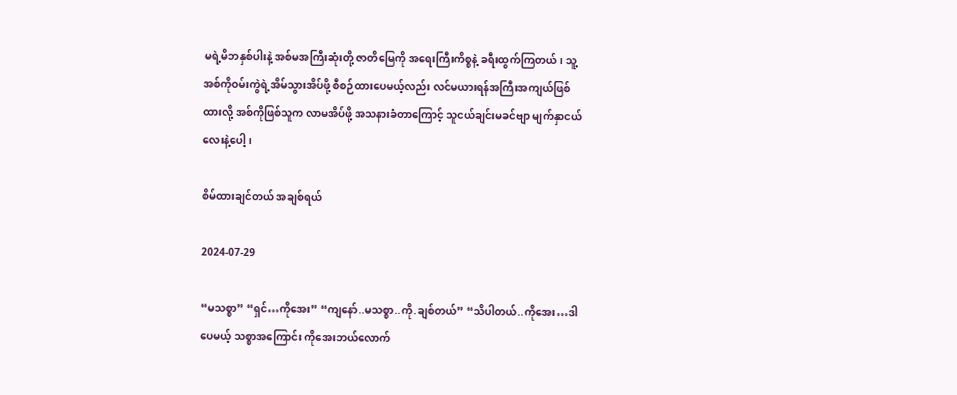မရဲ့မိဘနှစ်ပါးနဲ့ အစ်မအကြီးဆုံးတို့ ဇာတိမြေကို အရေးကြီးကိစ္စနဲ့ ခရီးထွက်ကြတယ်၊ သူ့အစ်ကိုဝမ်းကွဲရဲ့အိမ်သွားအိပ်ဖို့ စီစဉ်ထားပေမယ့်လည်း လင်မယားရန်အကြီးအကျယ်ဖြစ်ထားလို့ အစ်ကိုဖြစ်သူက လာမအိပ်ဖို့ အသနားခံတာကြောင့် သူငယ်ချင်းမခင်ဗျာ မျက်နှာငယ်လေးနဲ့ပေါ့၊

စိမ်ထားချင်တယ် အချစ်ရယ်

2024-07-29

“မသစ္စာ” “ရှင်…ကိုအေး” “ကျနော်..မသစ္စာ..ကို.ချစ်တယ်” “သိပါတယ်..ကိုအေး…ဒါပေမယ့် သစ္စာအကြောင်း ကိုအေးဘယ်လောက်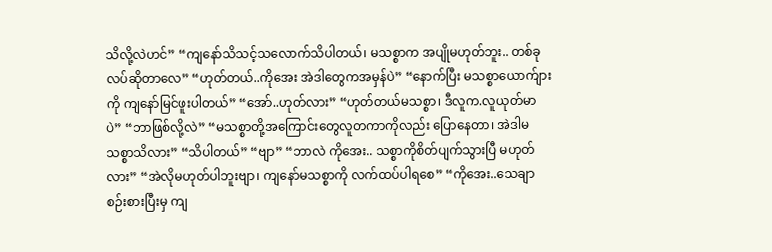သိလို့လဲဟင်” “ကျနော်သိသင့်သလောက်သိပါတယ်၊ မသစ္စာက အပျိုမဟုတ်ဘူး.. တစ်ခုလပ်ဆိုတာလေ” “ဟုတ်တယ်..ကိုအေး အဲဒါတွေကအမှန်ပဲ” “နောက်ပြီး မသစ္စာယောက်ျားကို ကျနော်မြင်ဖူးပါတယ်” “အော်..ဟုတ်လား” “ဟုတ်တယ်မသစ္စာ၊ ဒီလူက.လူယုတ်မာပဲ” “ဘာဖြစ်လို့လဲ” “မသစ္စာတို့အကြောင်းတွေလူတကာကိုလည်း ပြောနေတာ၊ အဲဒါမသစ္စာသိလား” “သိပါတယ်” “ဗျာ” “ဘာလဲ ကိုအေး.. သစ္စာကိုစိတ်ပျက်သွားပြီ မဟုတ်လား” “အဲလိုမဟုတ်ပါဘူးဗျာ၊ ကျနော်မသစ္စာကို လက်ထပ်ပါရစေ” “ကိုအေး..သေချာစဉ်းစားပြီးမှ ကျ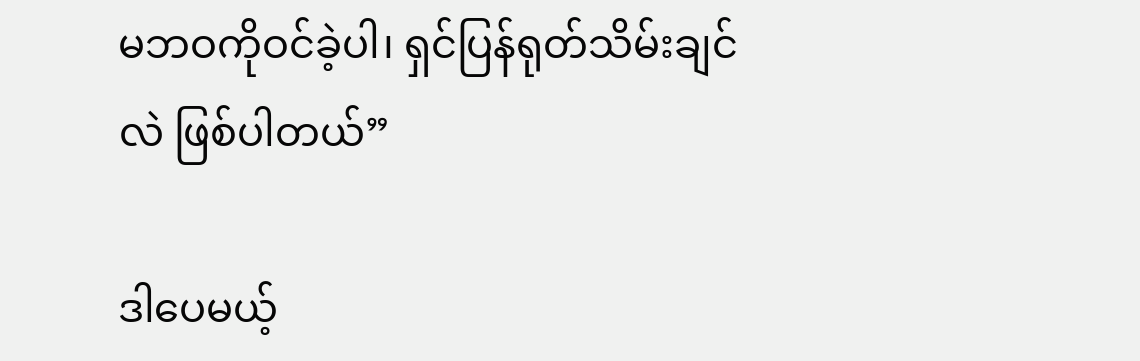မဘဝကိုဝင်ခဲ့ပါ၊ ရှင်ပြန်ရုတ်သိမ်းချင်လဲ ဖြစ်ပါတယ်”

ဒါပေမယ့်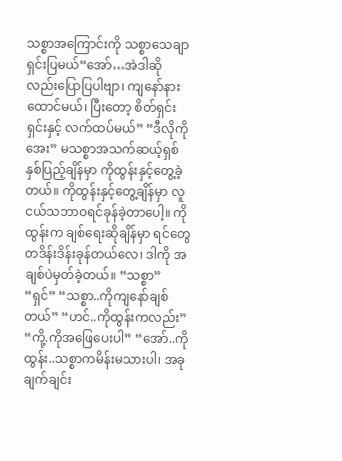သစ္စာအကြောင်းကို သစ္စာသေချာရှင်းပြမယ်“အော်…အဲဒါဆိုလည်းပြောပြပါဗျာ၊ ကျနော်နားထောင်မယ်၊ ပြီးတော့ စိတ်ရှင်းရှင်းနှင့် လက်ထပ်မယ်” “ဒီလိုကိုအေး” မသစ္စာအသက်ဆယ့်ရှစ်နှစ်ပြည့်ချိန်မှာ ကိုထွန်းနှင့်တွေ့ခဲ့တယ်။ ကိုထွန်းနှင့်တွေ့ချိန်မှာ လူငယ်သဘာဝရင်ခုန်ခဲ့တာပေါ့။ ကိုထွန်းက ချစ်ရေးဆိုချိန်မှာ ရင်တွေတဒိန်းဒိန်းခုန်တယ်လေ၊ ဒါကို အချစ်ပဲမှတ်ခဲ့တယ်။ “သစ္စာ” “ရှင်” “သစ္စာ..ကိုကျနော်ချစ်တယ်” “ဟင်..ကိုထွန်းကလည်း” “ကို့.ကိုအဖြေပေးပါ” “အော်..ကိုထွန်း..သစ္စာကမိန်းမသားပါ၊ အခုချက်ချင်း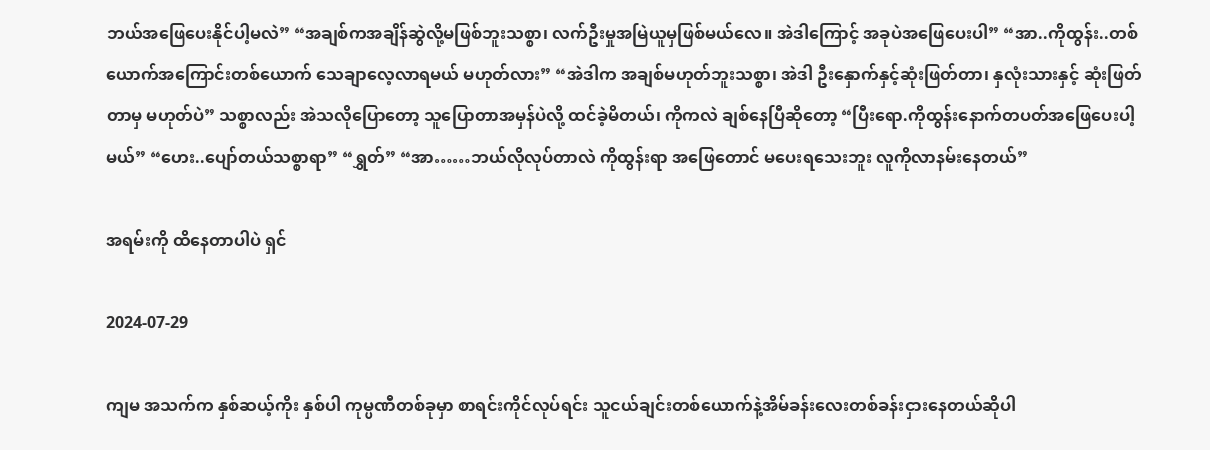ဘယ်အဖြေပေးနိုင်ပါ့မလဲ” “အချစ်ကအချိန်ဆွဲလို့မဖြစ်ဘူးသစ္စာ၊ လက်ဦးမှုအမြဲယူမှဖြစ်မယ်လေ။ အဲဒါကြောင့် အခုပဲအဖြေပေးပါ” “အာ..ကိုထွန်း..တစ်ယောက်အကြောင်းတစ်ယောက် သေချာလေ့လာရမယ် မဟုတ်လား” “အဲဒါက အချစ်မဟုတ်ဘူးသစ္စာ၊ အဲဒါ ဦးနှောက်နှင့်ဆုံးဖြတ်တာ၊ နှလုံးသားနှင့် ဆုံးဖြတ်တာမှ မဟုတ်ပဲ” သစ္စာလည်း အဲသလိုပြောတော့ သူပြောတာအမှန်ပဲလို့ ထင်ခဲ့မိတယ်၊ ကိုကလဲ ချစ်နေပြီဆိုတော့ “ပြီးရော.ကိုထွန်းနောက်တပတ်အဖြေပေးပါ့မယ်” “ဟေး..ပျော်တယ်သစ္စာရာ” “ရွှတ်” “အာ……ဘယ်လိုလုပ်တာလဲ ကိုထွန်းရာ အဖြေတောင် မပေးရသေးဘူး လူကိုလာနမ်းနေတယ်”

အရမ်းကို ထိနေတာပါပဲ ရှင်

2024-07-29

ကျမ အသက်က နှစ်ဆယ့်ကိုး နှစ်ပါ ကုမ္ပဏီတစ်ခုမှာ စာရင်းကိုင်လုပ်ရင်း သူငယ်ချင်းတစ်ယောက်နဲ့အိမ်ခန်းလေးတစ်ခန်းငှားနေတယ်ဆိုပါ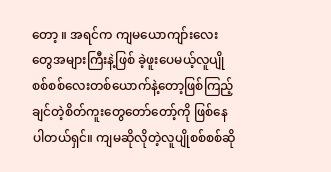တော့ ။ အရင်က ကျမယောကျာ်းလေးတွေအများကြီးနဲ့ဖြစ် ခဲ့ဖူးပေမယ့်လူပျိုစစ်စစ်လေးတစ်ယောက်နဲ့တော့ဖြစ်ကြည့်ချင်တဲ့စိတ်ကူးတွေတော်တော့်ကို ဖြစ်နေပါတယ်ရှင်။ ကျမဆိုလိုတဲ့လူပျိုစစ်စစ်ဆို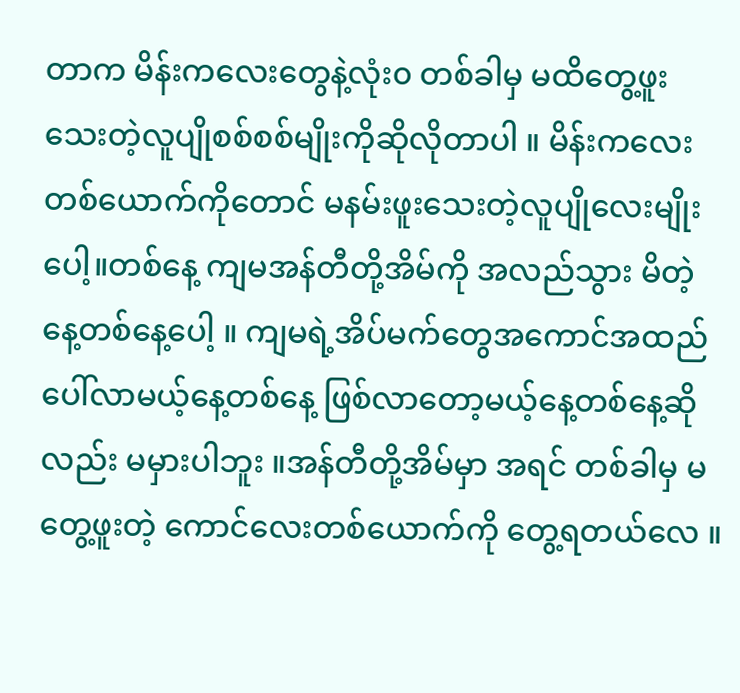တာက မိန်းကလေးတွေနဲ့လုံး၀ တစ်ခါမှ မထိတွေ့ဖူးသေးတဲ့လူပျိုစစ်စစ်မျိုးကိုဆိုလိုတာပါ ။ မိန်းကလေးတစ်ယောက်ကိုတောင် မနမ်းဖူးသေးတဲ့လူပျိုလေးမျိုးပေါ့။တစ်နေ့ ကျမအန်တီတို့အိမ်ကို အလည်သွား မိတဲ့နေ့တစ်နေ့ပေါ့ ။ ကျမရဲ့အိပ်မက်တွေအကောင်အထည်ပေါ်လာမယ့်နေ့တစ်နေ့ ဖြစ်လာတော့မယ့်နေ့တစ်နေ့ဆိုလည်း မမှားပါဘူး ။အန်တီတို့အိမ်မှာ အရင် တစ်ခါမှ မတွေ့ဖူးတဲ့ ကောင်လေးတစ်ယောက်ကို တွေ့ရတယ်လေ ။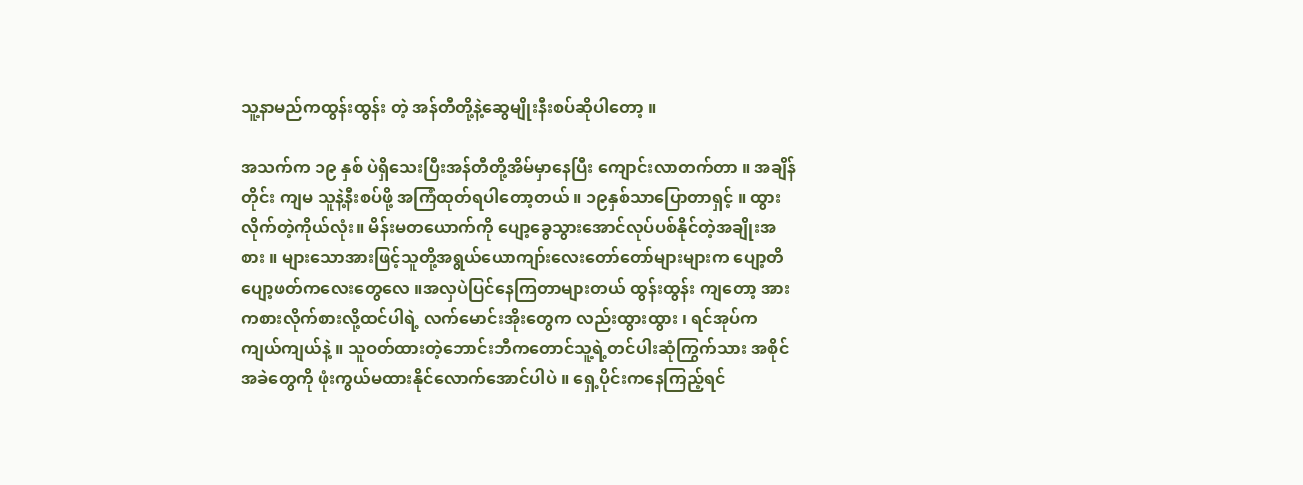သူ့နာမည်ကထွန်းထွန်း တဲ့ အန်တီတို့နဲ့ဆွေမျိုးနီးစပ်ဆိုပါတော့ ။

အသက်က ၁၉ နှစ် ပဲရှိသေးပြီးအန်တီတို့အိမ်မှာနေပြီး ကျောင်းလာတက်တာ ။ အချိန်တိုင်း ကျမ သူနဲ့နီးစပ်ဖို့ အကြံထုတ်ရပါတော့တယ် ။ ၁၉နှစ်သာပြောတာရှင့် ။ ထွားလိုက်တဲ့ကိုယ်လုံး။ မိန်းမတယောက်ကို ပျော့ခွေသွားအောင်လုပ်ပစ်နိုင်တဲ့အချိုးအစား ။ များသောအားဖြင့်သူတို့အရွယ်ယောကျာ်းလေးတော်တော်များများက ပျော့တိပျော့ဖတ်ကလေးတွေလေ ။အလှပဲပြင်နေကြတာများတယ် ထွန်းထွန်း ကျတော့ အားကစားလိုက်စားလို့ထင်ပါရဲ့ လက်မောင်းအိုးတွေက လည်းထွားထွား ၊ ရင်အုပ်က ကျယ်ကျယ်နဲ့ ။ သူဝတ်ထားတဲ့ဘောင်းဘီကတောင်သူ့ရဲ့တင်ပါးဆုံကြွက်သား အစိုင်အခဲတွေကို ဖုံးကွယ်မထားနိုင်လောက်အောင်ပါပဲ ။ ရှေ့ပိုင်းကနေကြည့်ရင်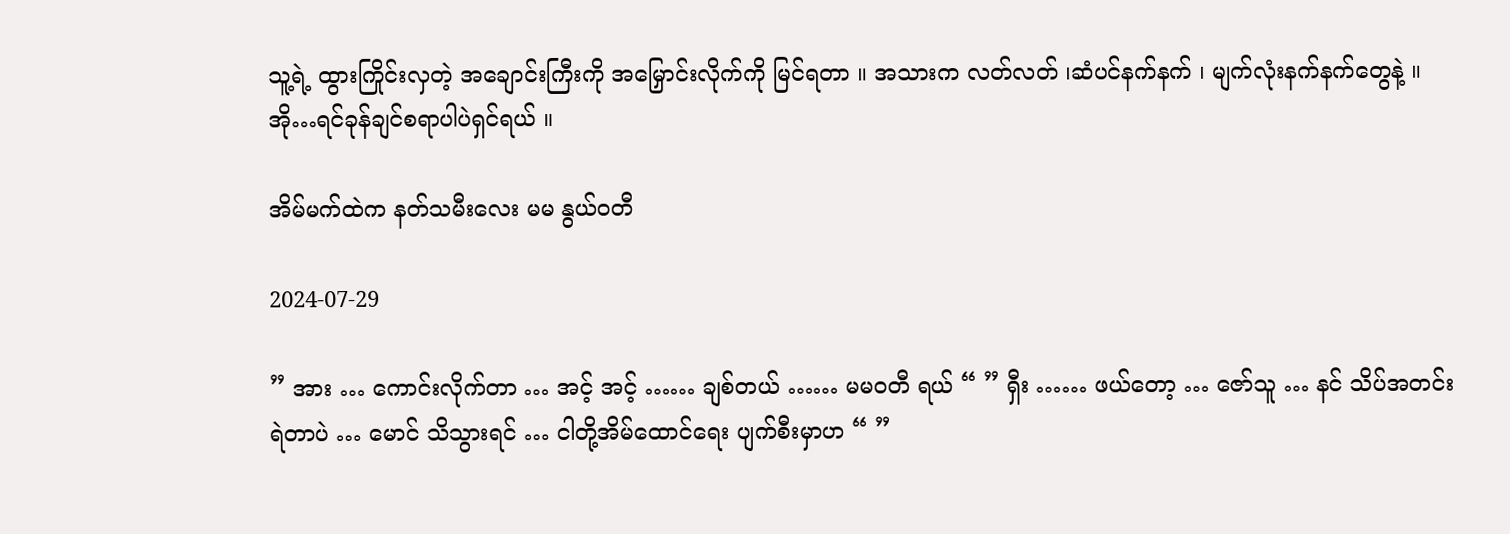သူ့ရဲ့ ထွားကြိုင်းလှတဲ့ အချောင်းကြီးကို အမြှောင်းလိုက်ကို မြင်ရတာ ။ အသားက လတ်လတ် ၊ဆံပင်နက်နက် ၊ မျက်လုံးနက်နက်တွေနဲ့ ။ အို…ရင်ခုန်ချင်စရာပါပဲရှင်ရယ် ။

အိမ်မက်ထဲက နတ်သမီးလေး မမ နွယ်ဝတီ

2024-07-29

” အား … ကောင်းလိုက်တာ … အင့် အင့် …… ချစ်တယ် …… မမဝတီ ရယ် “ ” ရှီး …… ဖယ်တော့ … ဇော်သူ … နင် သိပ်အတင်းရဲတာပဲ … မောင် သိသွားရင် … ငါတို့အိမ်ထောင်ရေး ပျက်စီးမှာဟ “ ”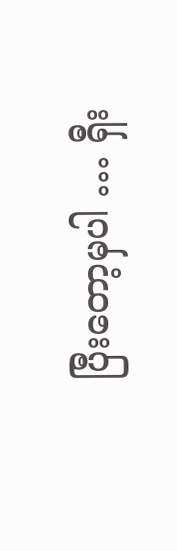ပြီးတော့မှပါ … ရှီး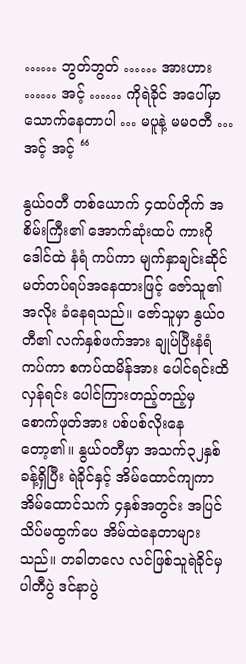…… ဘွတ်ဘွတ် …… အားဟား …… အင့် …… ကိုရဲခိုင် အပေါ်မှာ သောက်နေတာပါ … မပူနဲ့ မမဝတီ … အင့် အင့် “

နွယ်ဝတီ တစ်ယောက် ၄ထပ်တိုက် အစိမ်းကြီး၏ အောက်ဆုံးထပ် ကားဂိုဒေါင်ထဲ နံရံ ကပ်ကာ မျက်နှာချင်းဆိုင် မတ်တပ်ရပ်အနေထားဖြင့် ဇော်သူ၏အလိုး ခံနေရသည်။ ဇော်သူမှာ နွယ်ဝတီ၏ လက်နှစ်ဖက်အား ချုပ်ပြီးနံရံကပ်ကာ စကပ်ထမိန်အား ပေါင်ရင်းထိလှန်ရင်း ပေါင်ကြားတည့်တည့်မှ စောက်ဖုတ်အား ပစ်ပစ်လိုးနေတော့၏။ နွယ်ဝတီမှာ အသက်၃၂နှစ်ခန့်ရှိပြီး ရဲခိုင်နှင့် အိမ်ထောင်ကျကာ အိမ်ထောင်သက် ၄နှစ်အတွင်း အပြင်သိပ်မထွက်ပေ အိမ်ထဲနေတာများသည်။ တခါတလေ လင်ဖြစ်သူရဲခိုင်မှ ပါတီပွဲ ဒင်နာပွဲ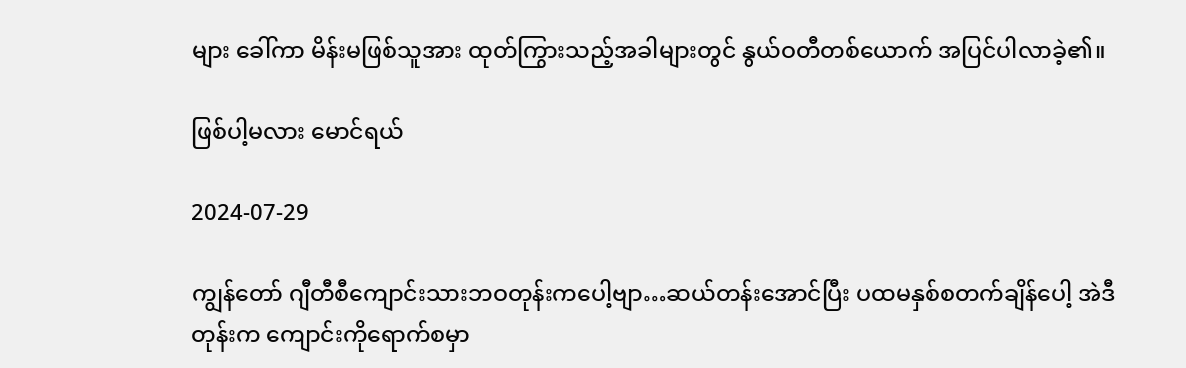များ ခေါ်ကာ မိန်းမဖြစ်သူအား ထုတ်ကြွားသည့်အခါများတွင် နွယ်ဝတီတစ်ယောက် အပြင်ပါလာခဲ့၏။

ဖြစ်ပါ့မလား မောင်ရယ်

2024-07-29

ကျွန်တော် ဂျီတီစီကျောင်းသားဘဝတုန်းကပေါ့ဗျာ…ဆယ်တန်းအောင်ပြီး ပထမနှစ်စတက်ချိန်ပေါ့ အဲဒီတုန်းက ကျောင်းကိုရောက်စမှာ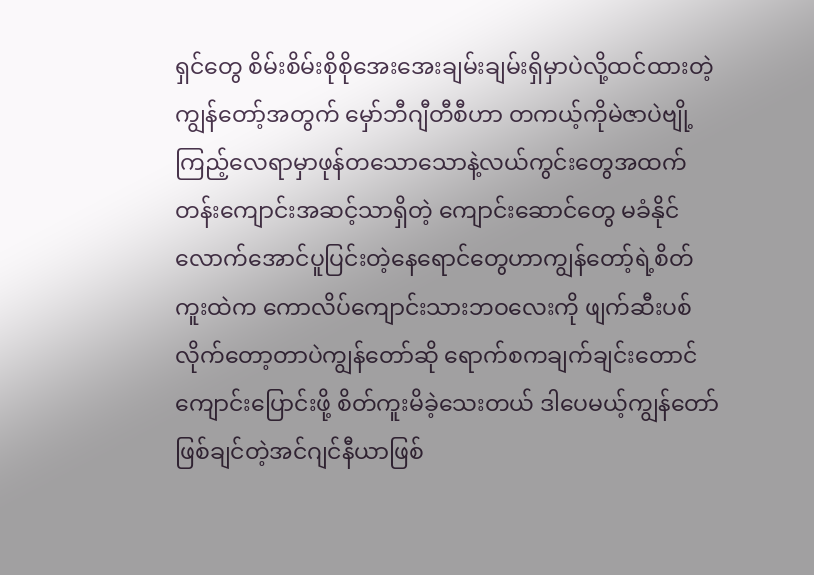ရှင်တွေ စိမ်းစိမ်းစိုစိုအေးအေးချမ်းချမ်းရှိမှာပဲလို့ထင်ထားတဲ့ ကျွန်တော့်အတွက် မှော်ဘီဂျီတီစီဟာ တကယ့်ကိုမဲဇာပဲဗျို့ ကြည့်လေရာမှာဖုန်တသောသောနဲ့လယ်ကွင်းတွေအထက်တန်းကျောင်းအဆင့်သာရှိတဲ့ ကျောင်းဆောင်တွေ မခံနိုင်လောက်အောင်ပူပြင်းတဲ့နေရောင်တွေဟာကျွန်တော့်ရဲ့စိတ်ကူးထဲက ကောလိပ်ကျောင်းသားဘဝလေးကို ဖျက်ဆီးပစ်လိုက်တော့တာပဲကျွန်တော်ဆို ရောက်စကချက်ချင်းတောင် ကျောင်းပြောင်းဖို့ စိတ်ကူးမိခဲ့သေးတယ် ဒါပေမယ့်ကျွန်တော်ဖြစ်ချင်တဲ့အင်ဂျင်နီယာဖြစ်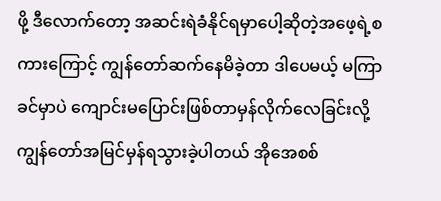ဖို့ ဒီလောက်တော့ အဆင်းရဲခံနိုင်ရမှာပေါ့ဆိုတဲ့အဖေ့ရဲ့စကားကြောင့် ကျွန်တော်ဆက်နေမိခဲ့တာ ဒါပေမယ့် မကြာခင်မှာပဲ ကျောင်းမပြောင်းဖြစ်တာမှန်လိုက်လေခြင်းလို့ ကျွန်တော်အမြင်မှန်ရသွားခဲ့ပါတယ် အိုအေစစ်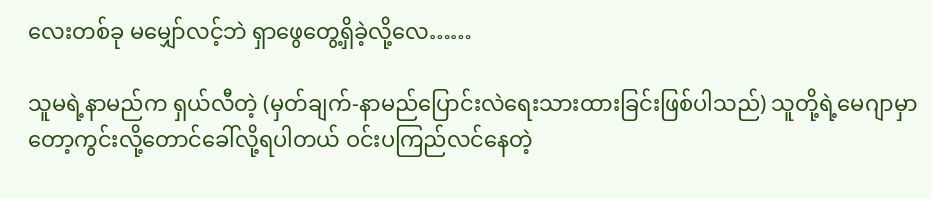လေးတစ်ခု မမျှော်လင့်ဘဲ ရှာဖွေတွေ့ရှိခဲ့လို့လေ……

သူမရဲ့နာမည်က ရှယ်လီတဲ့ (မှတ်ချက်-နာမည်ပြောင်းလဲရေးသားထားခြင်းဖြစ်ပါသည်) သူတို့ရဲ့မေဂျာမှာတော့ကွင်းလို့တောင်ခေါ်လို့ရပါတယ် ဝင်းပကြည်လင်နေတဲ့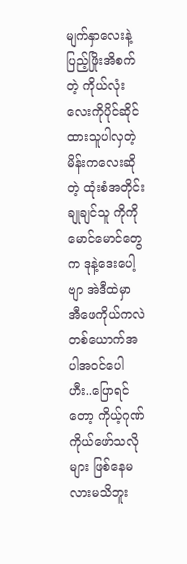မျက်နှာလေးနဲ့ ပြည့်ဖြိုးအိစက်တဲ့ ကိုယ်လုံးလေးကိုပိုင်ဆိုင်ထားသူပါလှတဲ့မိန်းကလေးဆိုတဲ့ ထုံးစံအတိုင်း ချုချင်သူ ကိုကိုမောင်မောင်တွေက ဒုနဲ့ဒေးပေါ့ဗျာ အဲဒီထဲမှာ အီဖေကိုယ်ကလဲ တစ်ယောက်အပါအဝင်ပေါ ဟီး..ပြောရင်တော့ ကိုယ့်ဂုဏ်ကိုယ်ဖော်သလိုများ ဖြစ်နေမလားမသိဘူး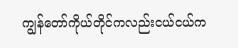ကျွန်တော်ကိုယ်တိုင်ကလည်းငယ်ငယ်က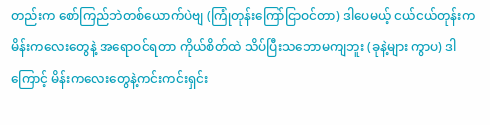တည်းက စော်ကြည်ဘဲတစ်ယောက်ပဲဗျ (ကြုံတုန်းကြော်ငြာဝင်တာ) ဒါပေမယ့် ငယ်ငယ်တုန်းက မိန်းကလေးတွေနဲ့ အရောဝင်ရတာ ကိုယ်စိတ်ထဲ သိပ်ပြီးသဘောမကျဘူး (ခုနဲ့များ ကွာပ) ဒါကြောင့် မိန်းကလေးတွေနဲ့ကင်းကင်းရှင်း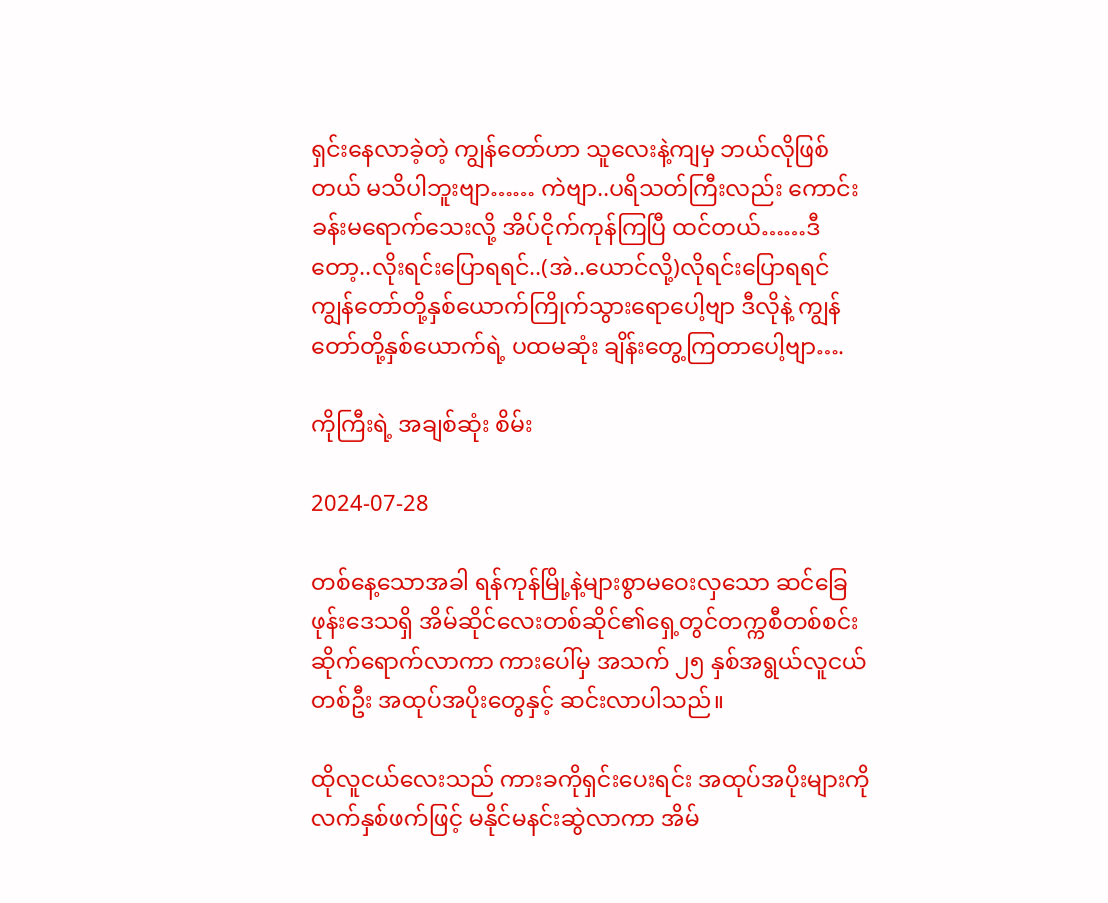ရှင်းနေလာခဲ့တဲ့ ကျွန်တော်ဟာ သူလေးနဲ့ကျမှ ဘယ်လိုဖြစ်တယ် မသိပါဘူးဗျာ…… ကဲဗျာ..ပရိသတ်ကြီးလည်း ကောင်းခန်းမရောက်သေးလို့ အိပ်ငိုက်ကုန်ကြပြီ ထင်တယ်……ဒီတော့..လိုးရင်းပြောရရင်..(အဲ..ယောင်လို့)လိုရင်းပြောရရင် ကျွန်တော်တို့နှစ်ယောက်ကြိုက်သွားရောပေါ့ဗျာ ဒီလိုနဲ့ ကျွန်တော်တို့နှစ်ယောက်ရဲ့ ပထမဆုံး ချိန်းတွေ့ကြတာပေါ့ဗျာ….

ကိုကြီးရဲ့ အချစ်ဆုံး စိမ်း

2024-07-28

တစ်နေ့သောအခါ ရန်ကုန်မြို့နဲ့များစွာမဝေးလှသော ဆင်ခြေဖုန်းဒေသရှိ အိမ်ဆိုင်လေးတစ်ဆိုင်၏ရှေ့တွင်တက္ကစီတစ်စင်း ဆိုက်ရောက်လာကာ ကားပေါ်မှ အသက် ၂၅ နှစ်အရွယ်လူငယ်တစ်ဦး အထုပ်အပိုးတွေနှင့် ဆင်းလာပါသည်။

ထိုလူငယ်လေးသည် ကားခကိုရှင်းပေးရင်း အထုပ်အပိုးများကို လက်နှစ်ဖက်ဖြင့် မနိုင်မနင်းဆွဲလာကာ အိမ်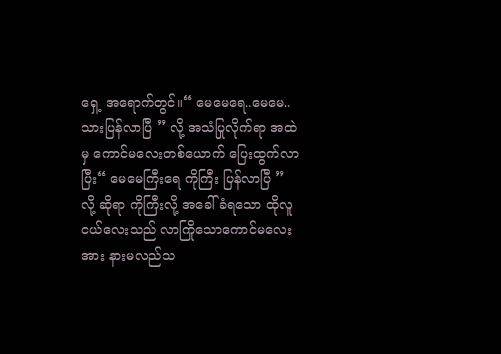ရှေ့ အရောက်တွင်။“ မေမေရေ..မေမေ..သားပြန်လာပြီ ” လို့ အသံပြုလိုက်ရာ အထဲမှ ကောင်မလေးတစ်ယောက် ပြေးထွက်လာပြီး“ မေမေကြီးရေ ကိုကြီး ပြန်လာပြီ ” လို့ ဆိုရာ ကိုကြီးလို့ အခေါ်ခံရသော ထိုလူငယ်လေးသည် လာကြိုသောကောင်မလေးအား နားမလည်သ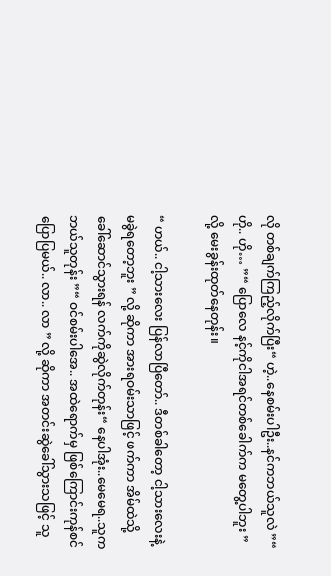လို တစ်ချက်ကြည့်လိုက်ပြီး“ ဟဲ့..နေစမ်းပါဦး..နင်ကဘယ်သူလဲ ”“ ဟို.. ဟို… ”“ ပြောလေ နင့်ကိုငါအရင်တစ်ခေါက်က မတွေ့ပါဘူး ” လို့ မေးခွန်းထုတ်နေတုန်း။

“ ဟယ်.. ငါ့သားလေး ပြန်လာပြီတော်.. ဒီတစ်ခါတော့ ငါ့သားလေးနဲ့ မခွဲရတော့ဘူး ” လို့ ဆိုကာ အားရဝမ်းသာဖြင့် ဖက်ကာ အိမ်ထဲသို့ ခေါ်ဆောင်သွားရန် လက်ကိုဆွဲလိုက်တုန်း“ နေပါအုံး..မေမေရ..သူက ဘယ်သူတုန်း ”“ ဝင်စမ်းပါအေ.. အထဲရောက်မှ ဖြစ်ကြောင်းကုန်စင် ပြောပြမယ်.. လာ.. လာ ” လို့ ဆိုကာ အတင်းဆွဲခေါ်သွားသဖြင့် သူ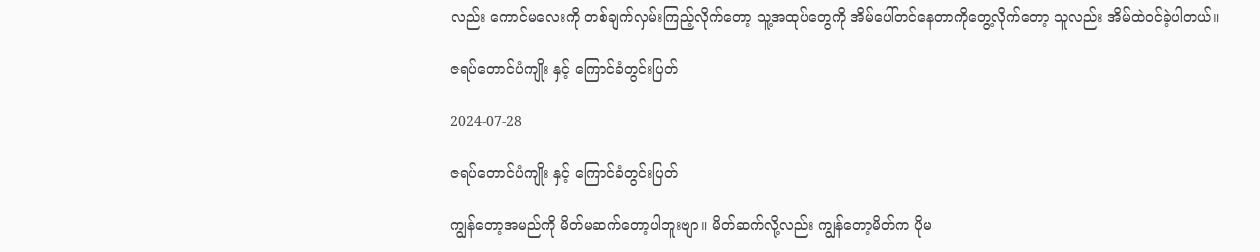လည်း ကောင်မလေးကို တစ်ချက်လှမ်းကြည့်လိုက်တော့ သူ့အထုပ်တွေကို အိမ်ပေါ်တင်နေတာကိုတွေ့လိုက်တော့ သူလည်း အိမ်ထဲဝင်ခဲ့ပါတယ်။

ဇရပ်တောင်ပံကျိုး နှင့် ကြောင်ခံတွင်းပြတ်

2024-07-28

ဇရပ်တောင်ပံကျိုး နှင့် ကြောင်ခံတွင်းပြတ်

ကျွန်တော့အမည်ကို မိတ်မဆက်တော့ပါဘူးဗျာ။ မိတ်ဆက်လို့လည်း ကျွန်တော့မိတ်က ပိုမ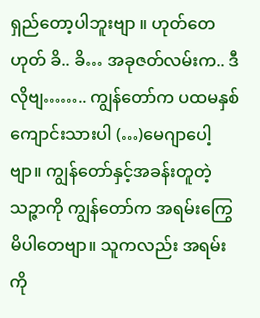ရှည်တော့ပါဘူးဗျာ ။ ဟုတ်တေဟုတ် ခိ.. ခိ… အခုဇတ်လမ်းက.. ဒီလိုဗျ…….. ကျွန်တော်က ပထမနှစ်ကျောင်းသားပါ (…)မေဂျာပေါ့ဗျာ။ ကျွန်တော်နှင့်အခန်းတူတဲ့ သဉ္ဇာကို ကျွန်တော်က အရမ်းကြွေမိပါတေဗျာ။ သူကလည်း အရမ်းကို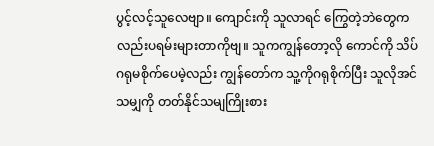ပွင့်လင့်သူလေဗျာ။ ကျောင်းကို သူလာရင် ကြွေတဲ့ဘဲတွေကလည်းပရမ်းများတာကိုဗျ။ သူကကျွန်တော့လို ကောင်ကို သိပ်ဂရုမစိုက်ပေမဲ့လည်း ကျွန်တော်က သူ့ကိုဂရုစိုက်ပြီး သူလိုအင်သမျှကို တတ်နိုင်သမျကြိုးစား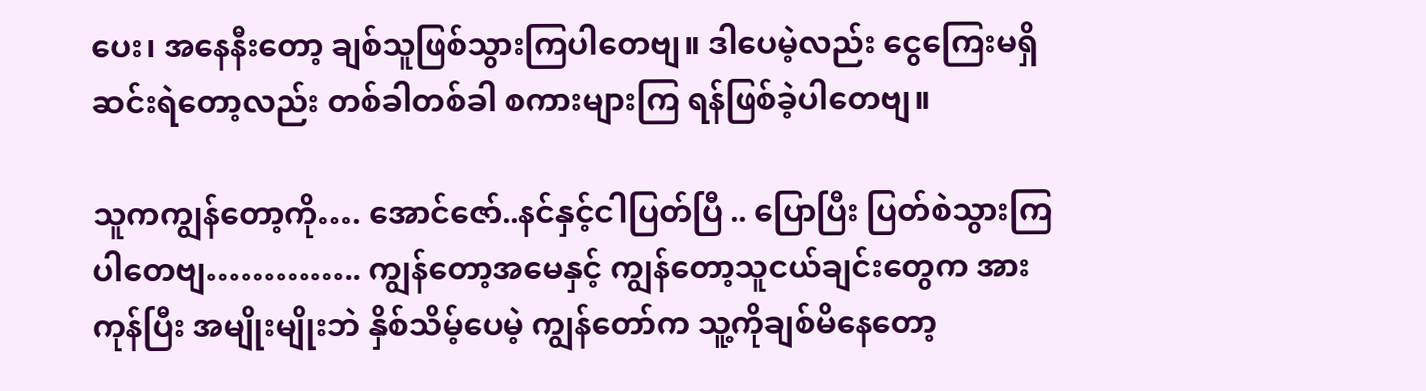ပေး၊ အနေနီးတော့ ချစ်သူဖြစ်သွားကြပါတေဗျ။ ဒါပေမဲ့လည်း ငွေကြေးမရှိ ဆင်းရဲတော့လည်း တစ်ခါတစ်ခါ စကားများကြ ရန်ဖြစ်ခဲ့ပါတေဗျ။

သူကကျွန်တော့ကို…. အောင်ဇော်..နင်နှင့်ငါပြတ်ပြီ .. ပြောပြီး ပြတ်စဲသွားကြပါတေဗျ………….. ကျွန်တော့အမေနှင့် ကျွန်တော့သူငယ်ချင်းတွေက အားကုန်ပြီး အမျိုးမျိုးဘဲ နှိစ်သိမ့်ပေမဲ့ ကျွန်တော်က သူ့ကိုချစ်မိနေတော့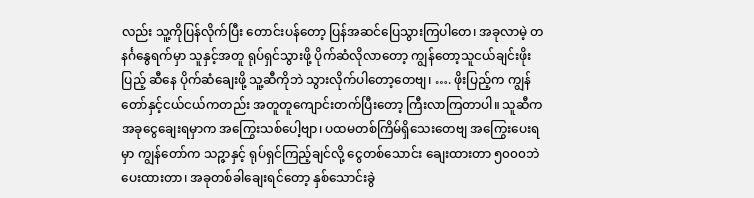လည်း သူ့ကိုပြန်လိုက်ပြီး တောင်းပန်တော့ ပြန်အဆင်ပြေသွားကြပါတေ၊ အခုလာမဲ့ တနင်္ဂနွေရက်မှာ သူနှင့်အတူ ရုပ်ရှင်သွားဖို့ ပိုက်ဆံလိုလာတော့ ကျွန်တော့သူငယ်ချင်းဖိုးပြည့် ဆီနေ ပိုက်ဆံချေးဖို့ သူ့ဆီကိုဘဲ သွားလိုက်ပါတော့တေဗျ၊ …. ဖိုးပြည့်က ကျွန်တော်နှင့်ငယ်ငယ်ကတည်း အတူတူကျောင်းတက်ပြီးတော့ ကြီးလာကြတာပါ။ သူဆီက အခုငွေချေးရမှာက အကြွေးသစ်ပေါ့ဗျာ၊ ပထမတစ်ကြိမ်ရှိသေးတေဗျ အကြွေးပေးရမှာ ကျွန်တော်က သဉ္ဇာနှင့် ရုပ်ရှင်ကြည့်ချင်လို့ ငွေတစ်သောင်း ချေးထားတာ ၅၀၀၀ဘဲပေးထားတာ၊ အခုတစ်ခါချေးရင်တော့ နှစ်သောင်းခွဲ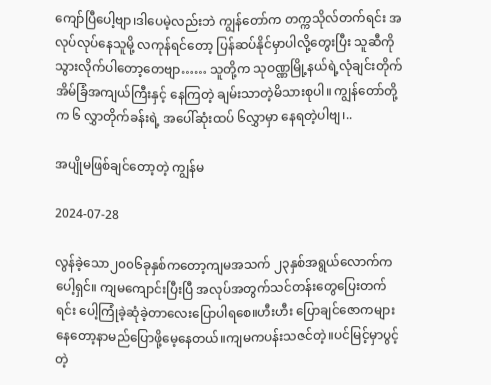ကျော်ပြီပေါ့ဗျာ၊ဒါပေမဲ့လည်းဘဲ ကျွန်တော်က တက္ကသိုလ်တက်ရင်း အလုပ်လုပ်နေသူမို့ လကုန်ရင်တော့ ပြန်ဆပ်နိုင်မှာပါလို့တွေးပြီး သူဆီကို သွားလိုက်ပါတော့တေဗျာ…… သူတို့က သုဝဏ္ဏမြို့နယ်ရဲ့လုံချင်းတိုက်အိမ်ခြံအကျယ်ကြီးနှင့် နေကြတဲ့ ချမ်းသာတဲ့မိသားစုပါ။ ကျွန်တော်တို့က ၆ လွှာတိုက်ခန်းရဲ့ အပေါ်ဆုံးထပ် ၆လွှာမှာ နေရတဲ့ပါဗျ၊..

အပျိုမဖြစ်ချင်တော့တဲ့ ကျွန်မ

2024-07-28

လွန်ခဲ့သော၂၀၀၆ခုနှစ်ကတော့ကျမအသက် ၂၃နှစ်အရွယ်လောက်ကပေါ့ရှင်။ ကျမကျောင်းပြီးပြီ အလုပ်အတွက်သင်တန်းတွေပြေးတက်ရင်း ပေါ့ကြုံခဲ့ဆုံခဲ့တာလေးပြောပါရစေ။ဟီးဟီး ပြောချင်ဇောကများနေတော့နာမည်ပြောဖို့မေ့နေတယ်။ကျမကပန်းသဇင်တဲ့။ပင်မြင့်မှာပွင့်တဲ့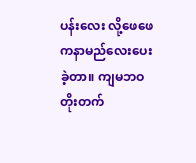ပန်းလေး လို့ဖေဖေကနာမည်လေးပေးခဲ့တာ။ ကျမဘဝတိုးတက်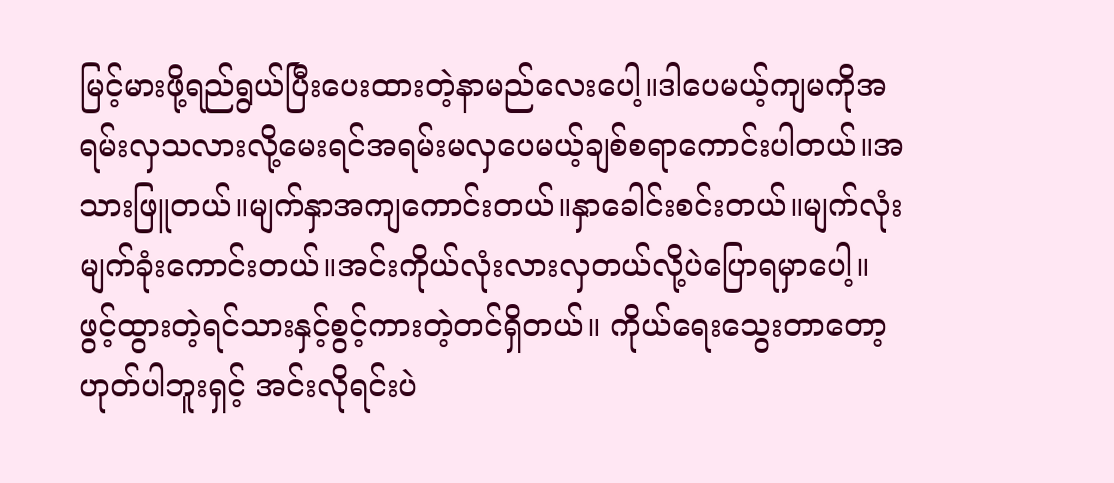မြင့်မားဖို့ရည်ရွယ်ပြီးပေးထားတဲ့နာမည်လေးပေါ့။ဒါပေမယ့်ကျမကိုအရမ်းလှသလားလို့မေးရင်အရမ်းမလှပေမယ့်ချစ်စရာကောင်းပါတယ်။အသားဖြူတယ်။မျက်နှာအကျကောင်းတယ်။နှာခေါင်းစင်းတယ်။မျက်လုံးမျက်ခုံးကောင်းတယ်။အင်းကိုယ်လုံးလားလှတယ်လို့ပဲပြောရမှာပေါ့။ ဖွင့်ထွားတဲ့ရင်သားနှင့်စွင့်ကားတဲ့တင်ရှိတယ်။ ကိုယ်ရေးသွေးတာတော့ဟုတ်ပါဘူးရှင့် အင်းလိုရင်းပဲ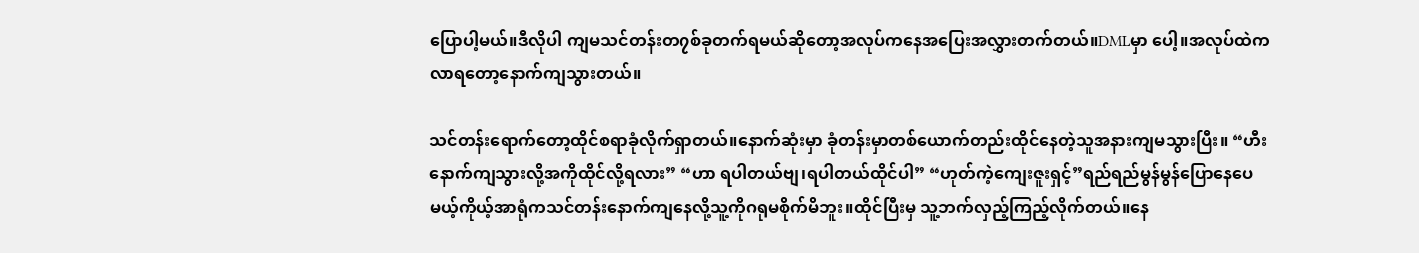ပြောပါ့မယ်။ဒီလိုပါ ကျမသင်တန်းတ၇စ်ခုတက်ရမယ်ဆိုတော့အလုပ်ကနေအပြေးအလွှားတက်တယ်။DMLမှာ ပေါ့။အလုပ်ထဲကလာရတော့နောက်ကျသွားတယ်။

သင်တန်းရောက်တော့ထိုင်စရာခုံလိုက်ရှာတယ်။နောက်ဆုံးမှာ ခုံတန်းမှာတစ်ယောက်တည်းထိုင်နေတဲ့သူအနားကျမသွားပြီး။ “ဟီး နောက်ကျသွားလို့အကိုထိုင်လို့ရလား” “ဟာ ရပါတယ်ဗျ၊ရပါတယ်ထိုင်ပါ” “ဟုတ်ကဲ့ကျေးဇူးရှင့်”ရည်ရည်မွန်မွန်ပြောနေပေမယ့်ကိုယ့်အာရုံကသင်တန်းနောက်ကျနေလို့သူ့ကိုဂရုမစိုက်မိဘူး။ထိုင်ပြီးမှ သူ့ဘက်လှည့်ကြည့်လိုက်တယ်။နေ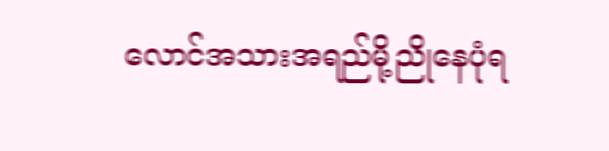လောင်အသားအရည်မို့ညိုနေပုံရ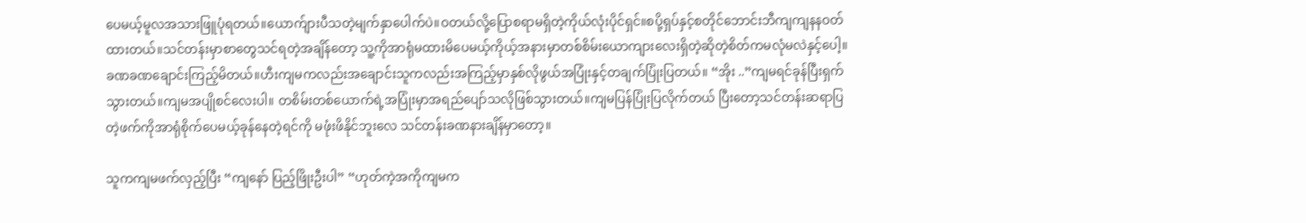ပေမယ့်မူလအသားဖြူပုံရတယ်။ယောက်ျားပီသတဲ့မျက်နှာပေါက်ပဲ။ဝတယ်လို့ပြောစရာမရှိတဲ့ကိုယ်လုံးပိုင်ရှင်။စပို့ရှပ်နှင့်စတိုင်ဘောင်းဘီကျကျနနဝတ်ထားတယ်။သင်တန်းမှာစာတွေသင်ရတဲ့အချိန်တော့ သူ့ကိုအာရုံမထားမိပေမယ့်ကိုယ့်အနားမှာတစ်စိမ်းယောကျားလေးရှိတဲ့ဆိုတဲ့စိတ်ကမလုံမလဲနှင့်ပေါ့။ခဏခဏချောင်းကြည့်မိတယ်။ဟီးကျမကလည်းအချောင်းသူကလည်းအကြည့်မှာနှစ်လိုဖွယ်အပြုံးနှင့်တချက်ပြုံးပြတယ်။ “အိုး ..”ကျမရင်ခုန်ပြီးရှက်သွားတယ်။ကျမအပျိုစင်လေးပါ။ တစိမ်းတစ်ယောက်ရဲ့အပြုံးမှာအရည်ပျော်သလိုဖြစ်သွားတယ်။ကျမပြန်ပြုံးပြလိုက်တယ် ပြီးတော့သင်တန်းဆရာပြတဲ့ဖက်ကိုအာရုံစိုက်ပေမယ့်ခုန်နေတဲ့ရင်ကို မဖုံးဖိနိုင်ဘူးလေ သင်တန်းခဏနားချိန်မှာတော့။

သူကကျမဖက်လှည့်ပြီး “ကျနော် ပြည့်ဖြိုးဦးပါ” “ဟုတ်ကဲ့အကိုကျမက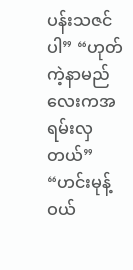ပန်းသဇင်ပါ” “ဟုတ်ကဲ့နာမည်လေးကအရမ်းလှတယ်” “ဟင်းမုန့်ဝယ်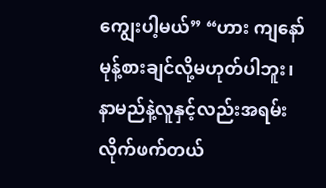ကျွေးပါ့မယ်” “ဟား ကျနော်မုန့်စားချင်လို့မဟုတ်ပါဘူး၊နာမည်နဲ့လူနှင့်လည်းအရမ်းလိုက်ဖက်တယ်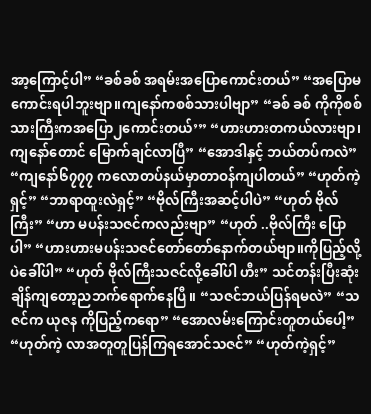အာ့ကြောင့်ပါ” “ခစ်ခစ် အရမ်းအပြောကောင်းတယ်” “အပြောမကောင်းရပါဘူးဗျာ။ကျနော်ကစစ်သားပါဗျာ” “ခစ် ခစ် ကိုကိုစစ်သားကြီးကအပြော၂ကောင်းတယ်’” “ဟားဟားတကယ်လားဗျာ၊ကျနော်တောင် မြောက်ချင်လာပြီ” “အောဒါနှင့် ဘယ်တပ်ကလဲ” “ကျနော်၆၇၇၇ ကလောတပ်နယ်မှာတာဝန်ကျပါတယ်” “ဟုတ်ကဲ့ရှင့်” “ဘာရာထူးလဲရှင့်” “ဗိုလ်ကြီးအဆင့်ပါပဲ” “ဟုတ် ဗိုလ်ကြီး” “ဟာ မပန်းသဇင်ကလည်းဗျာ” “ဟုတ် ..ဗိုလ်ကြီး ပြောပါ” “ဟားဟားမပန်းသဇင်တော်တော်နောက်တယ်ဗျာ။ကိုပြည့်လို့ပဲခေါ်ပါ” “ဟုတ် ဗိုလ်ကြီးသဇင်လို့ခေါ်ပါ ဟီး” သင်တန်းပြီးဆုံးချိန်ကျတော့ညဘက်ရောက်နေပြီ။ “သဇင်ဘယ်ပြန်ရမလဲ” “သဇင်က ယုဇန ကိုပြည့်ကရော” “အောလမ်းကြောင်းတူတယ်ပေါ့” “ဟုတ်ကဲ့ လာအတူတူပြန်ကြရအောင်သဇင်” “ဟုတ်ကဲ့ရှင့်”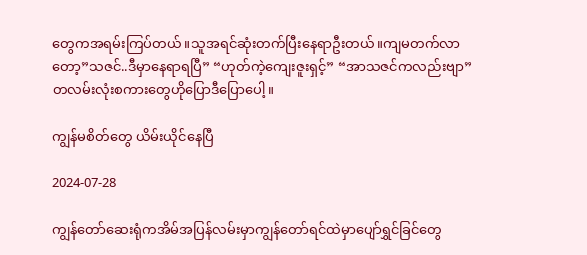တွေကအရမ်းကြပ်တယ်။သူအရင်ဆုံးတက်ပြီးနေရာဦးတယ်။ကျမတက်လာတော့”သဇင်..ဒီမှာနေရာရပြီ” “ဟုတ်ကဲ့ကျေးဇူးရှင့်” “အာသဇင်ကလည်းဗျာ”တလမ်းလုံးစကားတွေဟိုပြောဒီပြောပေါ့။

ကျွန်မစိတ်တွေ ယိမ်းယိုင်နေပြီ

2024-07-28

ကျွန်တော်ဆေးရုံကအိမ်အပြန်လမ်းမှာကျွန်တော်ရင်ထဲမှာပျော်ရွှင်ခြင်တွေ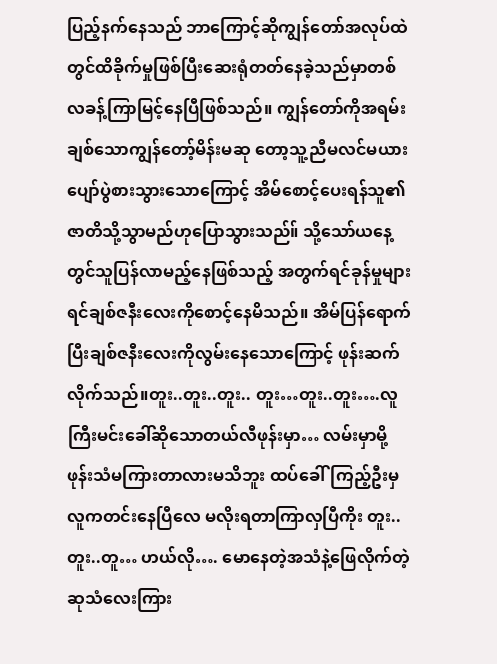ပြည့်နက်နေသည် ဘာကြောင့်ဆိုကျွန်တော်အလုပ်ထဲတွင်ထိခိုက်မှုဖြစ်ပြီးဆေးရုံတတ်နေခဲ့သည်မှာတစ်လခန့်ကြာမြင့်နေပြီဖြစ်သည်။ ကျွန်တော်ကိုအရမ်းချစ်သောကျွန်တော့်မိန်းမဆု တော့သူ့ညီမလင်မယားပျော်ပွဲစားသွားသောကြောင့် အိမ်စောင့်ပေးရန်သူ၏ဇာတိသို့သွာမည်ဟုပြောသွားသည်။် သို့သော်ယနေ့တွင်သူပြန်လာမည့်နေဖြစ်သည့် အတွက်ရင်ခုန်မှုများရင်ချစ်ဇနီးလေးကိုစောင့်နေမိသည်။ အိမ်ပြန်ရောက်ပြီးချစ်ဇနီးလေးကိုလွမ်းနေသောကြောင့် ဖုန်းဆက်လိုက်သည်။တူး..တူး..တူး.. တူး…တူး..တူး….လူကြီးမင်းခေါ်ဆိုသောတယ်လီဖုန်းမှာ… လမ်းမှာမို့ဖုန်းသံမကြားတာလားမသိဘူး ထပ်ခေါ်ကြည့်ဦးမှ လူကတင်းနေပြီလေ မလိုးရတာကြာလှပြီကိုး တူး..တူး..တူ… ဟယ်လို…. မောနေတဲ့အသံနဲ့ဖြေလိုက်တဲ့ ဆုသံလေးကြား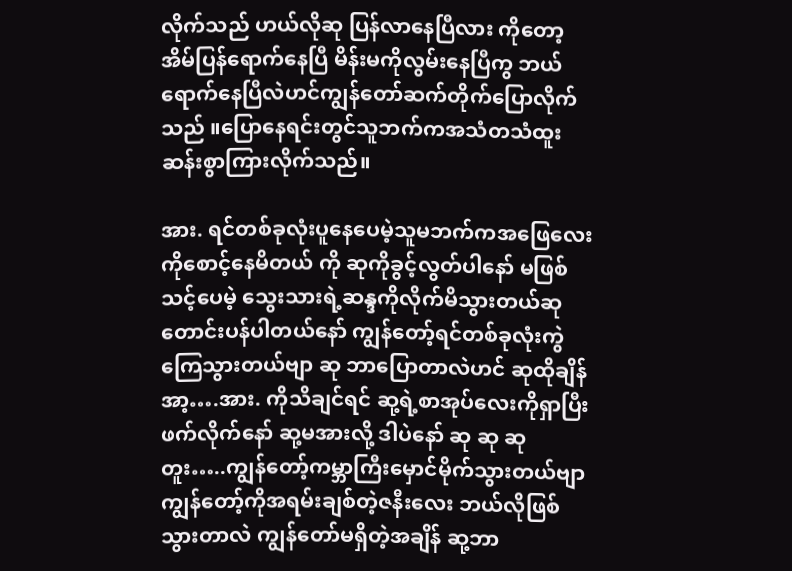လိုက်သည် ဟယ်လိုဆု ပြန်လာနေပြီလား ကိုတော့အိမ်ပြန်ရောက်နေပြီ မိန်းမကိုလွမ်းနေပြီကွ ဘယ်ရောက်နေပြီလဲဟင်ကျွန်တော်ဆက်တိုက်ပြောလိုက်သည် ။ပြောနေရင်းတွင်သူဘက်ကအသံတသံထူးဆန်းစွာကြားလိုက်သည်။

အား. ရင်တစ်ခုလုံးပူနေပေမဲ့သူမဘက်ကအဖြေလေးကိုစောင့်နေမိတယ် ကို ဆုကိုခွင့်လွတ်ပါနော် မဖြစ်သင့်ပေမဲ့ သွေးသားရဲ့ဆန္ဒကိုလိုက်မိသွားတယ်ဆုတောင်းပန်ပါတယ်နော် ကျွန်တော့်ရင်တစ်ခုလုံးကွဲကြေသွားတယ်ဗျာ ဆု ဘာပြောတာလဲဟင် ဆုထိုချိန် အာ့….အား. ကိုသိချင်ရင် ဆု့ရဲ့စာအုပ်လေးကိုရှာပြီး ဖက်လိုက်နော် ဆု့မအားလို့ ဒါပဲနော် ဆု ဆု ဆု တူး…..ကျွန်တော့်ကမ္ဘာကြီးမှောင်မိုက်သွားတယ်ဗျာ ကျွန်တော့်ကိုအရမ်းချစ်တဲ့ဇနီးလေး ဘယ်လိုဖြစ်သွားတာလဲ ကျွန်တော်မရှိတဲ့အချိန် ဆု့ဘာ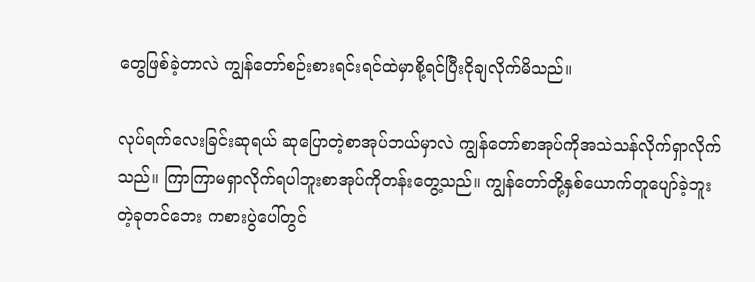တွေဖြစ်ခဲ့တာလဲ ကျွန်တော်စဉ်းစားရင်းရင်ထဲမှာစို့ရင်ပြီးငိုချလိုက်မိသည်။

လုပ်ရက်လေးခြင်းဆုရယ် ဆုပြောတဲ့စာအုပ်ဘယ်မှာလဲ ကျွန်တော်စာအုပ်ကိုအသဲသန်လိုက်ရှာလိုက်သည်။ ကြာကြာမရှာလိုက်ရပါဘူးစာအုပ်ကိုတန်းတွေ့သည်။ ကျွန်တော်တို့နှစ်ယောက်တူပျော်ခဲ့ဘူးတဲ့ခုတင်ဘေး ကစားပွဲပေါ်တွင်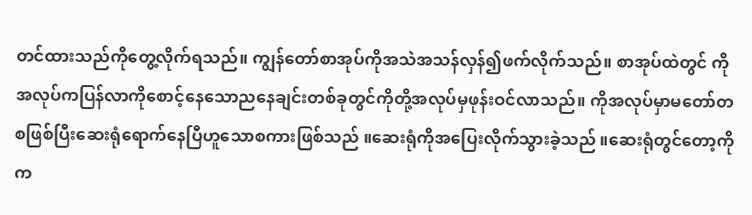တင်ထားသည်ကိုတွေ့လိုက်ရသည်။ ကျွန်တော်စာအုပ်ကိုအသဲအသန်လှန်၍ဖက်လိုက်သည်။ စာအုပ်ထဲတွင် ကိုအလုပ်ကပြန်လာကိုစောင့်နေသောညနေချင်းတစ်ခုတွင်ကိုတို့အလုပ်မှဖုန်းဝင်လာသည်။ ကိုအလုပ်မှာမတော်တစဖြစ်ပြီးဆေးရုံရောက်နေပြီဟူသောစကားဖြစ်သည် ။ဆေးရုံကိုအပြေးလိုက်သွားခဲ့သည် ။ဆေးရုံတွင်တော့ကိုက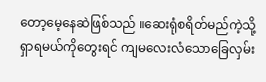တော့မေ့နေဆဲဖြစ်သည် ။ဆေးရုံစရိတ်မည်ကဲ့သို့ ရှာရမယ်ကိုတွေးရင် ကျမလေးလံသောခြေလှမ်း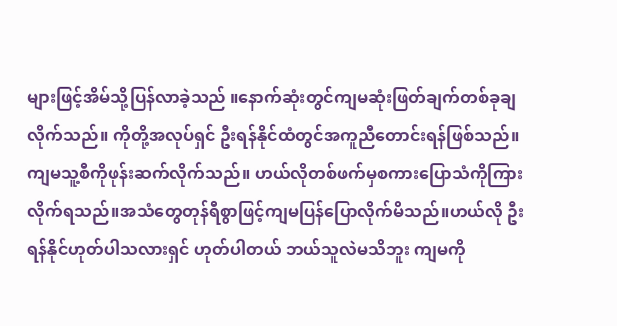များဖြင့်အိမ်သို့ပြန်လာခဲ့သည် ။နောက်ဆုံးတွင်ကျမဆုံးဖြတ်ချက်တစ်ခုချလိုက်သည်။ ကိုတို့အလုပ်ရှင် ဦးရန်နိုင်ထံတွင်အကူညီတောင်းရန်ဖြစ်သည်။ကျမသူ့စီကိုဖုန်းဆက်လိုက်သည်။ ဟယ်လိုတစ်ဖက်မှစကားပြောသံကိုကြားလိုက်ရသည်။အသံတွေတုန်ရီစွာဖြင့်ကျမပြန်ပြောလိုက်မိသည်။ဟယ်လို ဦးရန်နိုင်ဟုတ်ပါသလားရှင် ဟုတ်ပါတယ် ဘယ်သူလဲမသိဘူး ကျမကို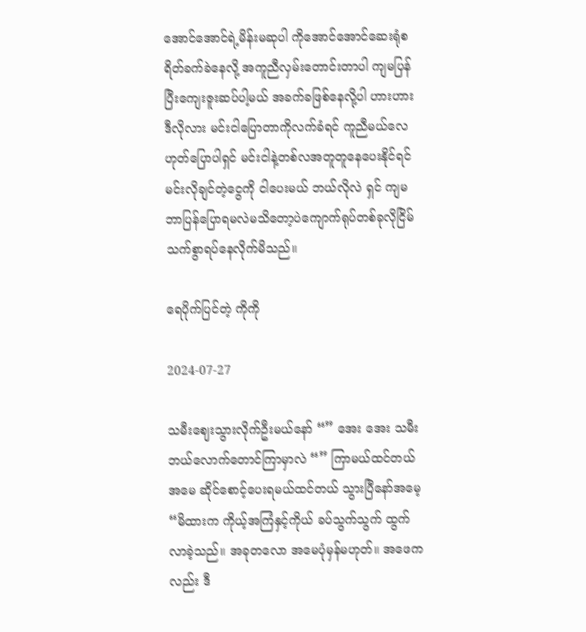အောင်အောင်ရဲ့မိန်းမဆုပါ ကိုအောင်အောင်ဆေးရုံစရိတ်ခက်ခဲနေလို့ အကူညီလှမ်းတောင်းတာပါ ကျမပြန်ပြီးကျေးဇူးဆပ်ပါ့မယ် အခက်ခဖြစ်နေလို့ပါ ဟားဟားဒီလိုလား မင်းငါပြောတာကိုလက်ခံရင် ကူညီမယ်လေ ဟုတ်ပြောပါရှင် မင်းငါနဲ့တစ်လအတူတူနေပေးနိုင်ရင် မင်းလိုချင်တဲ့ငွေကို ငါပေးမယ် ဘယ်လိုလဲ ရှင် ကျမဘာပြန်ပြောရမလဲမသိတော့ပဲကျောက်ရုပ်တစ်ခုလိုငြိမ်သက်စွာရပ်နေလိုက်မိသည်။

ရေပိုက်ပြင်တဲ့ ကိုကို

2024-07-27

သမီးဈေးသွားလိုက်ဦးမယ်နော် “” အေး အေး သမီး ဘယ်လောက်တောင်ကြာမှာလဲ “” ကြာမယ်ထင်တယ်အမေ ဆိုင်စောင့်ပေးရမယ်ထင်တယ် သွားပြီနော်အမေ့ “မိထားက ကိုယ့်အကြံနှင့်ကိုယ် ခပ်သွက်သွက် ထွက်လာခဲ့သည်။ အခုတလော အမေပုံမှန်မဟုတ်။ အဖေကလည်း ဒီ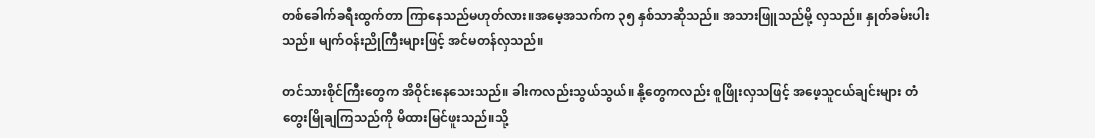တစ်ခေါက်ခရီးထွက်တာ ကြာနေသည်မဟုတ်လား။အမေ့အသက်က ၃၅ နှစ်သာဆိုသည်။ အသားဖြူသည်မို့ လှသည်။ နှုတ်ခမ်းပါးသည်။ မျက်ဝန်းညိုကြီးများဖြင့် အင်မတန်လှသည်။

တင်သားစိုင်ကြီးတွေက အိဝိုင်းနေသေးသည်။ ခါးကလည်းသွယ်သွယ်။ နို့တွေကလည်း စူဖြိုးလှသဖြင့် အဖေ့သူငယ်ချင်းများ တံတွေးမြိုချကြသည်ကို မိထားမြင်ဖူးသည်။သို့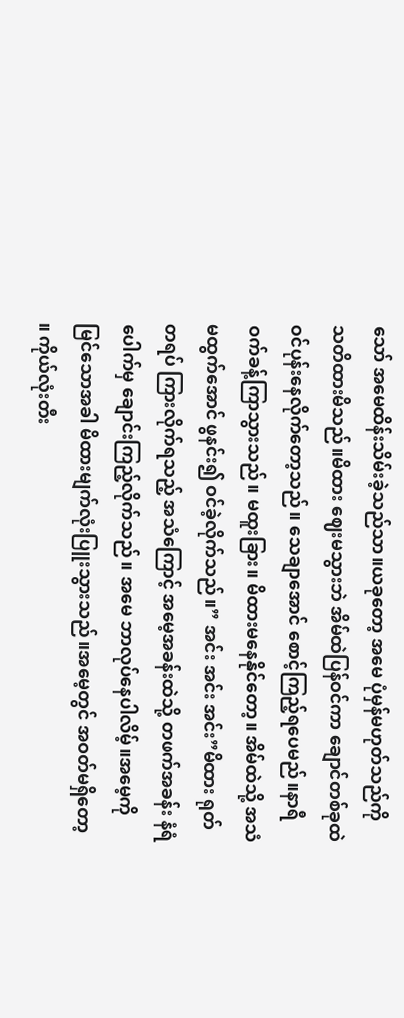သော် အမေထိန်းသိမ်းခဲ့သည်သာ။ယခုတော့ အမေ ပုံမှန်မဟုတ်သည်ကို သတိထားမိသည်။မိထား ဈေးမသွားဘဲ အိမ်ထဲပြန်ဝင်ကာ ချောင်တစ်ခုထဲ ဝင်ပုန်းနေလိုက်တော့သည်။ သေချာအောင် စောင့်ကြည့်ရပေမည်။နာရီဝက်ခန့်ကြာသွားသည်။ မထူးခြား။ မိထားမနေနိုင်တော့။ အိမ်ထဲသို့ အသံမထွက်အောင် ဖွနင်း၍ ဝင်ခဲ့လိုက်သည်။” အင်း အင်း အင်း”မိထား ရုတ်တရပ် ကြားလိုက်ရသည့် အသံကြောင့် အမေ့အခန်းထဲသို့ တဖက်အခန်း နံရံပေါက်မှ ချောင်းကြည့်လိုက်သည်။ အမေ ဘာလုပ်နေပါလိမ့်။အမေ့ကိုမြင်သောအခါ မိထားမျက်လုံးပြူးသွားသည်။အမေ့တွင် အဝတ်မရှိတော့ ။ ကိုယ်လုံးတီး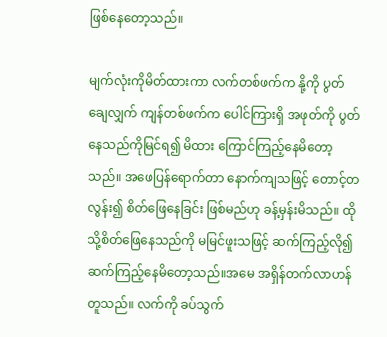ဖြစ်နေတော့သည်။

မျက်လုံးကိုမိတ်ထားကာ လက်တစ်ဖက်က နို့ကို ပွတ်ချေလျှက် ကျန်တစ်ဖက်က ပေါင်ကြားရှိ အဖုတ်ကို ပွတ်နေသည်ကိုမြင်ရ၍ မိထား ကြောင်ကြည့်နေမိတော့သည်။ အဖေပြန်ရောက်တာ နောက်ကျသဖြင့် တောင့်တလွန်း၍ စိတ်ဖြေနေခြင်း ဖြစ်မည်ဟု ခန့်မှန်းမိသည်။ ထိုသို့စိတ်ဖြေနေသည်ကို မမြင်ဖူးသဖြင့် ဆက်ကြည့်လို၍ ဆက်ကြည့်နေမိတော့သည်။အမေ အရှိန်တက်လာဟန်တူသည်။ လက်ကို ခပ်သွက်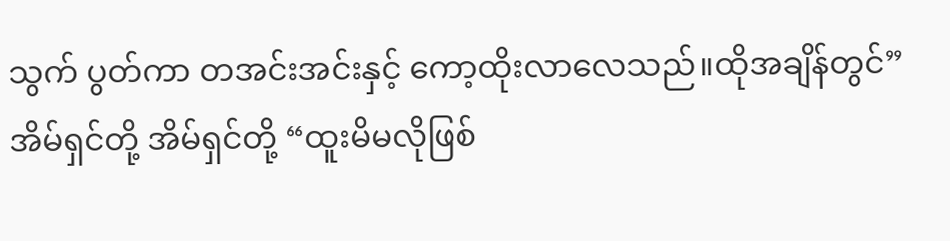သွက် ပွတ်ကာ တအင်းအင်းနှင့် ကော့ထိုးလာလေသည်။ထိုအချိန်တွင်” အိမ်ရှင်တို့ အိမ်ရှင်တို့ “ထူးမိမလိုဖြစ်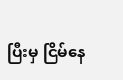ပြီးမှ ငြိမ်နေ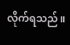လိုက်ရသည်။